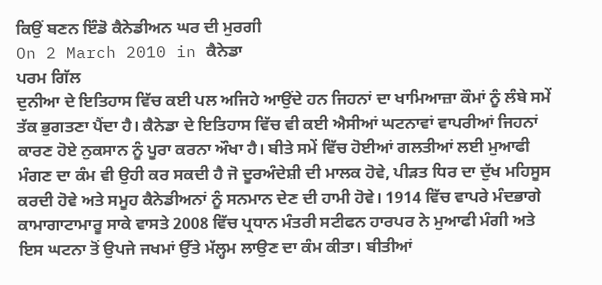ਕਿਉਂ ਬਣਨ ਇੰਡੋ ਕੈਨੇਡੀਅਨ ਘਰ ਦੀ ਮੁਰਗੀ
On 2 March 2010 in ਕੈਨੇਡਾ
ਪਰਮ ਗਿੱਲ
ਦੁਨੀਆ ਦੇ ਇਤਿਹਾਸ ਵਿੱਚ ਕਈ ਪਲ ਅਜਿਹੇ ਆਉਂਦੇ ਹਨ ਜਿਹਨਾਂ ਦਾ ਖਾਮਿਆਜ਼ਾ ਕੌਮਾਂ ਨੂੰ ਲੰਬੇ ਸਮੇਂ ਤੱਕ ਭੁਗਤਣਾ ਪੈਂਦਾ ਹੈ। ਕੈਨੇਡਾ ਦੇ ਇਤਿਹਾਸ ਵਿੱਚ ਵੀ ਕਈ ਐਸੀਆਂ ਘਟਨਾਵਾਂ ਵਾਪਰੀਆਂ ਜਿਹਨਾਂ ਕਾਰਣ ਹੋਏ ਨੁਕਸਾਨ ਨੂੰ ਪੂਰਾ ਕਰਨਾ ਔਖਾ ਹੈ। ਬੀਤੇ ਸਮੇਂ ਵਿੱਚ ਹੋਈਆਂ ਗਲਤੀਆਂ ਲਈ ਮੁਆਫੀ ਮੰਗਣ ਦਾ ਕੰਮ ਵੀ ਉਹੀ ਕਰ ਸਕਦੀ ਹੈ ਜੋ ਦੂਰਅੰਦੇਸ਼ੀ ਦੀ ਮਾਲਕ ਹੋਵੇ, ਪੀੜਤ ਧਿਰ ਦਾ ਦੁੱਖ ਮਹਿਸੂਸ ਕਰਦੀ ਹੋਵੇ ਅਤੇ ਸਮੂਹ ਕੈਨੇਡੀਅਨਾਂ ਨੂੰ ਸਨਮਾਨ ਦੇਣ ਦੀ ਹਾਮੀ ਹੋਵੇ। 1914 ਵਿੱਚ ਵਾਪਰੇ ਮੰਦਭਾਗੇ ਕਾਮਾਗਾਟਾਮਾਰੂ ਸਾਕੇ ਵਾਸਤੇ 2008 ਵਿੱਚ ਪ੍ਰਧਾਨ ਮੰਤਰੀ ਸਟੀਫਨ ਹਾਰਪਰ ਨੇ ਮੁਆਫੀ ਮੰਗੀ ਅਤੇ ਇਸ ਘਟਨਾ ਤੋਂ ਉਪਜੇ ਜਖਮਾਂ ਉੱਤੇ ਮੱਲ੍ਹਮ ਲਾਉਣ ਦਾ ਕੰਮ ਕੀਤਾ। ਬੀਤੀਆਂ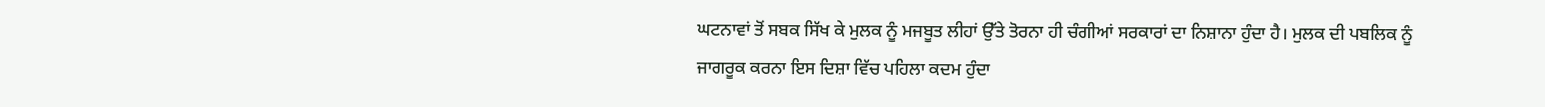ਘਟਨਾਵਾਂ ਤੋਂ ਸਬਕ ਸਿੱਖ ਕੇ ਮੁਲਕ ਨੂੰ ਮਜਬੂਤ ਲੀਹਾਂ ਉੱਤੇ ਤੋਰਨਾ ਹੀ ਚੰਗੀਆਂ ਸਰਕਾਰਾਂ ਦਾ ਨਿਸ਼ਾਨਾ ਹੁੰਦਾ ਹੈ। ਮੁਲਕ ਦੀ ਪਬਲਿਕ ਨੂੰ ਜਾਗਰੂਕ ਕਰਨਾ ਇਸ ਦਿਸ਼ਾ ਵਿੱਚ ਪਹਿਲਾ ਕਦਮ ਹੁੰਦਾ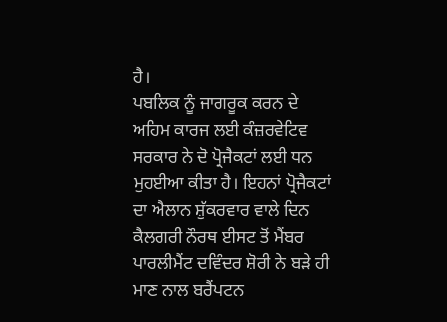ਹੈ।
ਪਬਲਿਕ ਨੂੰ ਜਾਗਰੂਕ ਕਰਨ ਦੇ ਅਹਿਮ ਕਾਰਜ ਲਈ ਕੰਜ਼ਰਵੇਟਿਵ ਸਰਕਾਰ ਨੇ ਦੋ ਪ੍ਰੋਜੈਕਟਾਂ ਲਈ ਧਨ ਮੁਹਈਆ ਕੀਤਾ ਹੈ। ਇਹਨਾਂ ਪ੍ਰੋਜੈਕਟਾਂ ਦਾ ਐਲਾਨ ਸ਼ੁੱਕਰਵਾਰ ਵਾਲੇ ਦਿਨ ਕੈਲਗਰੀ ਨੌਰਥ ਈਸਟ ਤੋਂ ਮੈਂਬਰ ਪਾਰਲੀਮੈਂਟ ਦਵਿੰਦਰ ਸ਼ੋਰੀ ਨੇ ਬੜੇ ਹੀ ਮਾਣ ਨਾਲ ਬਰੈਂਪਟਨ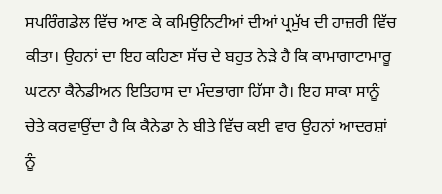ਸਪਰਿੰਗਡੇਲ ਵਿੱਚ ਆਣ ਕੇ ਕਮਿਉਨਿਟੀਆਂ ਦੀਆਂ ਪ੍ਰਮੁੱਖ ਦੀ ਹਾਜ਼ਰੀ ਵਿੱਚ ਕੀਤਾ। ਉਹਨਾਂ ਦਾ ਇਹ ਕਹਿਣਾ ਸੱਚ ਦੇ ਬਹੁਤ ਨੇੜੇ ਹੈ ਕਿ ਕਾਮਾਗਾਟਾਮਾਰੂ ਘਟਨਾ ਕੈਨੇਡੀਅਨ ਇਤਿਹਾਸ ਦਾ ਮੰਦਭਾਗਾ ਹਿੱਸਾ ਹੈ। ਇਹ ਸਾਕਾ ਸਾਨੂੰ ਚੇਤੇ ਕਰਵਾਉਂਦਾ ਹੈ ਕਿ ਕੈਨੇਡਾ ਨੇ ਬੀਤੇ ਵਿੱਚ ਕਈ ਵਾਰ ਉਹਨਾਂ ਆਦਰਸ਼ਾਂ ਨੂੰ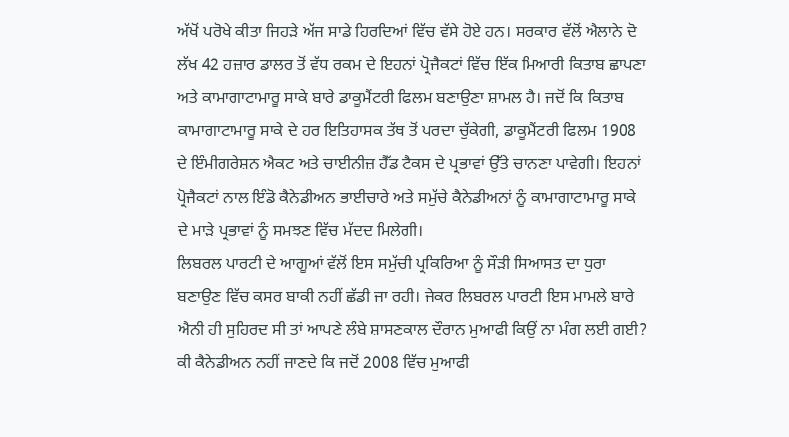ਅੱਖੋਂ ਪਰੋਖੇ ਕੀਤਾ ਜਿਹੜੇ ਅੱਜ ਸਾਡੇ ਹਿਰਦਿਆਂ ਵਿੱਚ ਵੱਸੇ ਹੋਏ ਹਨ। ਸਰਕਾਰ ਵੱਲੋਂ ਐਲਾਨੇ ਦੋ ਲੱਖ 42 ਹਜ਼ਾਰ ਡਾਲਰ ਤੋਂ ਵੱਧ ਰਕਮ ਦੇ ਇਹਨਾਂ ਪ੍ਰੋਜੈਕਟਾਂ ਵਿੱਚ ਇੱਕ ਮਿਆਰੀ ਕਿਤਾਬ ਛਾਪਣਾ ਅਤੇ ਕਾਮਾਗਾਟਾਮਾਰੂ ਸਾਕੇ ਬਾਰੇ ਡਾਕੂਮੈਂਟਰੀ ਫਿਲਮ ਬਣਾਉਣਾ ਸ਼ਾਮਲ ਹੈ। ਜਦੋਂ ਕਿ ਕਿਤਾਬ ਕਾਮਾਗਾਟਾਮਾਰੂ ਸਾਕੇ ਦੇ ਹਰ ਇਤਿਹਾਸਕ ਤੱਥ ਤੋਂ ਪਰਦਾ ਚੁੱਕੇਗੀ, ਡਾਕੂਮੈਂਟਰੀ ਫਿਲਮ 1908 ਦੇ ਇੰਮੀਗਰੇਸ਼ਨ ਐਕਟ ਅਤੇ ਚਾਈਨੀਜ਼ ਹੈੱਡ ਟੈਕਸ ਦੇ ਪ੍ਰਭਾਵਾਂ ਉੱਤੇ ਚਾਨਣਾ ਪਾਵੇਗੀ। ਇਹਨਾਂ ਪ੍ਰੋਜੈਕਟਾਂ ਨਾਲ ਇੰਡੋ ਕੈਨੇਡੀਅਨ ਭਾਈਚਾਰੇ ਅਤੇ ਸਮੁੱਚੇ ਕੈਨੇਡੀਅਨਾਂ ਨੂੰ ਕਾਮਾਗਾਟਾਮਾਰੂ ਸਾਕੇ ਦੇ ਮਾੜੇ ਪ੍ਰਭਾਵਾਂ ਨੂੰ ਸਮਝਣ ਵਿੱਚ ਮੱਦਦ ਮਿਲੇਗੀ।
ਲਿਬਰਲ ਪਾਰਟੀ ਦੇ ਆਗੂਆਂ ਵੱਲੋਂ ਇਸ ਸਮੁੱਚੀ ਪ੍ਰਕਿਰਿਆ ਨੂੰ ਸੌੜੀ ਸਿਆਸਤ ਦਾ ਧੁਰਾ ਬਣਾਉਣ ਵਿੱਚ ਕਸਰ ਬਾਕੀ ਨਹੀਂ ਛੱਡੀ ਜਾ ਰਹੀ। ਜੇਕਰ ਲਿਬਰਲ ਪਾਰਟੀ ਇਸ ਮਾਮਲੇ ਬਾਰੇ ਐਨੀ ਹੀ ਸੁਹਿਰਦ ਸੀ ਤਾਂ ਆਪਣੇ ਲੰਬੇ ਸ਼ਾਸਣਕਾਲ ਦੌਰਾਨ ਮੁਆਫੀ ਕਿਉਂ ਨਾ ਮੰਗ ਲਈ ਗਈ? ਕੀ ਕੈਨੇਡੀਅਨ ਨਹੀਂ ਜਾਣਦੇ ਕਿ ਜਦੋਂ 2008 ਵਿੱਚ ਮੁਆਫੀ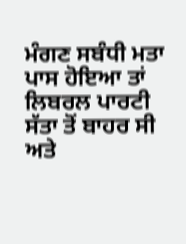ਮੰਗਣ ਸਬੰਧੀ ਮਤਾ ਪਾਸ ਹੋਇਆ ਤਾਂ ਲਿਬਰਲ ਪਾਰਟੀ ਸੱਤਾ ਤੋਂ ਬਾਹਰ ਸੀ ਅਤੇ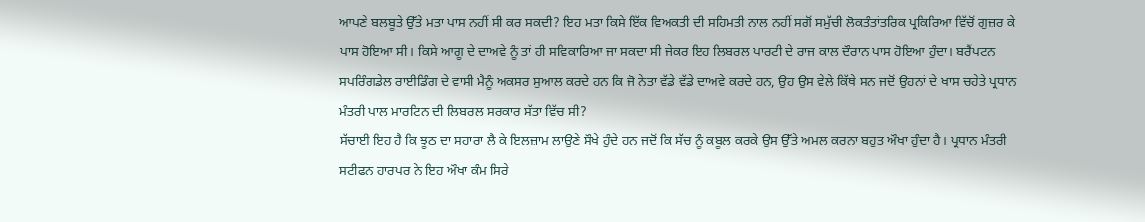ਆਪਣੇ ਬਲਬੂਤੇ ਉੱਤੇ ਮਤਾ ਪਾਸ ਨਹੀਂ ਸੀ ਕਰ ਸਕਦੀ? ਇਹ ਮਤਾ ਕਿਸੇ ਇੱਕ ਵਿਅਕਤੀ ਦੀ ਸਹਿਮਤੀ ਨਾਲ ਨਹੀਂ ਸਗੋਂ ਸਮੁੱਚੀ ਲੋਕਤੰਤਾਂਤਰਿਕ ਪ੍ਰਕਿਰਿਆ ਵਿੱਚੋਂ ਗੁਜ਼ਰ ਕੇ ਪਾਸ ਹੋਇਆ ਸੀ। ਕਿਸੇ ਆਗੂ ਦੇ ਦਾਅਵੇ ਨੂੰ ਤਾਂ ਹੀ ਸਵਿਕਾਰਿਆ ਜਾ ਸਕਦਾ ਸੀ ਜੇਕਰ ਇਹ ਲਿਬਰਲ ਪਾਰਟੀ ਦੇ ਰਾਜ ਕਾਲ ਦੌਰਾਨ ਪਾਸ ਹੋਇਆ ਹੁੰਦਾ। ਬਰੈਂਪਟਨ ਸਪਰਿੰਗਡੇਲ ਰਾਈਡਿੰਗ ਦੇ ਵਾਸੀ ਮੈਨੂੰ ਅਕਸਰ ਸੁਆਲ ਕਰਦੇ ਹਨ ਕਿ ਜੋ ਨੇਤਾ ਵੱਡੇ ਵੱਡੇ ਦਾਅਵੇ ਕਰਦੇ ਹਨ, ਉਹ ਉਸ ਵੇਲੇ ਕਿੱਥੇ ਸਨ ਜਦੋਂ ਉਹਨਾਂ ਦੇ ਖਾਸ ਚਹੇਤੇ ਪ੍ਰਧਾਨ ਮੰਤਰੀ ਪਾਲ ਮਾਰਟਿਨ ਦੀ ਲਿਬਰਲ ਸਰਕਾਰ ਸੱਤਾ ਵਿੱਚ ਸੀ?
ਸੱਚਾਈ ਇਹ ਹੈ ਕਿ ਝੂਠ ਦਾ ਸਹਾਰਾ ਲੈ ਕੇ ਇਲਜ਼ਾਮ ਲਾਉਣੇ ਸੌਖੇ ਹੁੰਦੇ ਹਨ ਜਦੋਂ ਕਿ ਸੱਚ ਨੂੰ ਕਬੂਲ ਕਰਕੇ ਉਸ ਉੱਤੇ ਅਮਲ ਕਰਨਾ ਬਹੁਤ ਔਖਾ ਹੁੰਦਾ ਹੈ। ਪ੍ਰਧਾਨ ਮੰਤਰੀ ਸਟੀਫਨ ਹਾਰਪਰ ਨੇ ਇਹ ਔਖਾ ਕੰਮ ਸਿਰੇ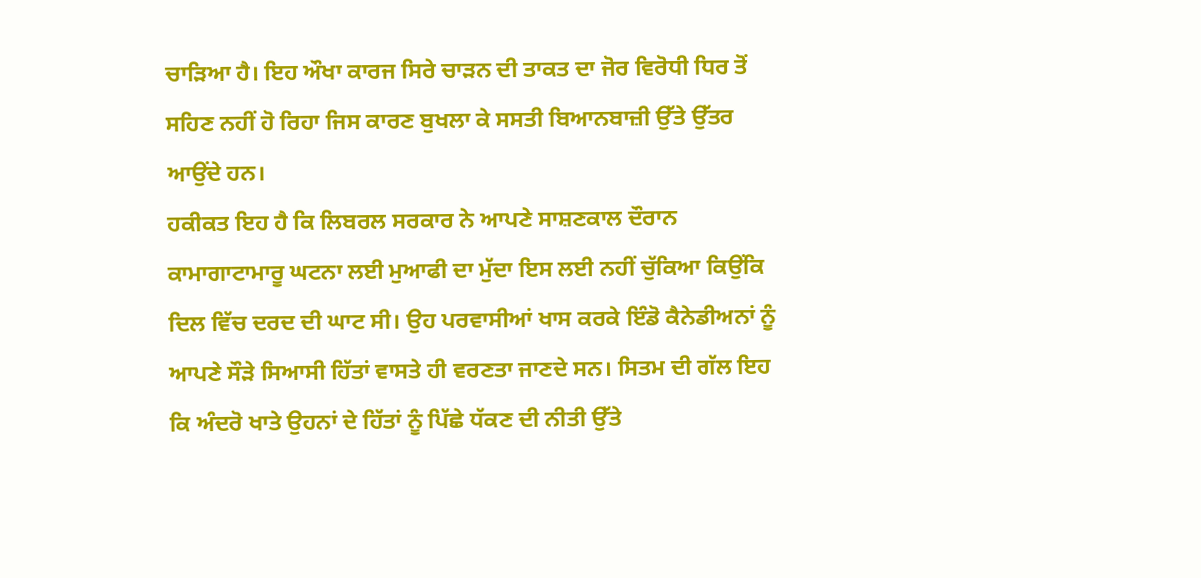ਚਾੜਿਆ ਹੈ। ਇਹ ਔਖਾ ਕਾਰਜ ਸਿਰੇ ਚਾੜਨ ਦੀ ਤਾਕਤ ਦਾ ਜੋਰ ਵਿਰੋਧੀ ਧਿਰ ਤੋਂ ਸਹਿਣ ਨਹੀਂ ਹੋ ਰਿਹਾ ਜਿਸ ਕਾਰਣ ਬੁਖਲਾ ਕੇ ਸਸਤੀ ਬਿਆਨਬਾਜ਼ੀ ਉੱਤੇ ਉੱਤਰ ਆਉਂਦੇ ਹਨ।
ਹਕੀਕਤ ਇਹ ਹੈ ਕਿ ਲਿਬਰਲ ਸਰਕਾਰ ਨੇ ਆਪਣੇ ਸਾਸ਼ਣਕਾਲ ਦੌਰਾਨ ਕਾਮਾਗਾਟਾਮਾਰੂ ਘਟਨਾ ਲਈ ਮੁਆਫੀ ਦਾ ਮੁੱਦਾ ਇਸ ਲਈ ਨਹੀਂ ਚੁੱਕਿਆ ਕਿਉਂਕਿ ਦਿਲ ਵਿੱਚ ਦਰਦ ਦੀ ਘਾਟ ਸੀ। ਉਹ ਪਰਵਾਸੀਆਂ ਖਾਸ ਕਰਕੇ ਇੰਡੋ ਕੈਨੇਡੀਅਨਾਂ ਨੂੰ ਆਪਣੇ ਸੌੜੇ ਸਿਆਸੀ ਹਿੱਤਾਂ ਵਾਸਤੇ ਹੀ ਵਰਣਤਾ ਜਾਣਦੇ ਸਨ। ਸਿਤਮ ਦੀ ਗੱਲ ਇਹ ਕਿ ਅੰਦਰੋ ਖਾਤੇ ਉਹਨਾਂ ਦੇ ਹਿੱਤਾਂ ਨੂੰ ਪਿੱਛੇ ਧੱਕਣ ਦੀ ਨੀਤੀ ਉੱਤੇ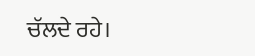ਚੱਲਦੇ ਰਹੇ।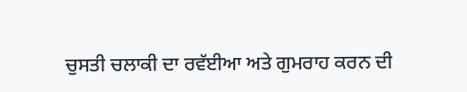ਚੁਸਤੀ ਚਲਾਕੀ ਦਾ ਰਵੱਈਆ ਅਤੇ ਗੁਮਰਾਹ ਕਰਨ ਦੀ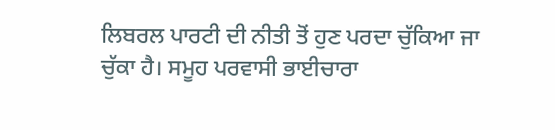ਲਿਬਰਲ ਪਾਰਟੀ ਦੀ ਨੀਤੀ ਤੋਂ ਹੁਣ ਪਰਦਾ ਚੁੱਕਿਆ ਜਾ ਚੁੱਕਾ ਹੈ। ਸਮੂਹ ਪਰਵਾਸੀ ਭਾਈਚਾਰਾ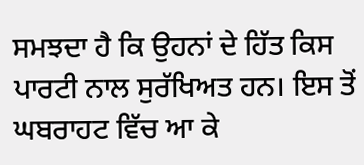ਸਮਝਦਾ ਹੈ ਕਿ ਉਹਨਾਂ ਦੇ ਹਿੱਤ ਕਿਸ ਪਾਰਟੀ ਨਾਲ ਸੁਰੱਖਿਅਤ ਹਨ। ਇਸ ਤੋਂ ਘਬਰਾਹਟ ਵਿੱਚ ਆ ਕੇ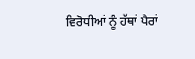ਵਿਰੋਧੀਆਂ ਨੂੰ ਹੱਥਾਂ ਪੈਰਾਂ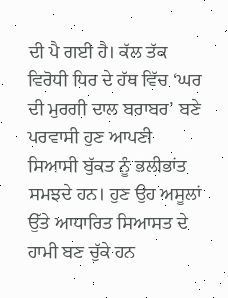ਦੀ ਪੈ ਗਈ ਹੈ। ਕੱਲ ਤੱਕ ਵਿਰੋਧੀ ਧਿਰ ਦੇ ਹੱਥ ਵਿੱਚ ‘ਘਰ ਦੀ ਮੁਰਗੀ ਦਾਲ ਬਰਾਬਰ’ ਬਣੇ ਪਰਵਾਸੀ ਹੁਣ ਆਪਣੀ ਸਿਆਸੀ ਬੁੱਕਤ ਨੂੰ ਭਲੀਭਾਂਤ ਸਮਝਦੇ ਹਨ। ਹੁਣ ਉਹ ਅਸੂਲਾਂ ਉੱਤੇ ਆਧਾਰਿਤ ਸਿਆਸਤ ਦੇ ਹਾਮੀ ਬਣ ਚੁੱਕੇ ਹਨ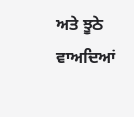ਅਤੇ ਝੂਠੇ ਵਾਅਦਿਆਂ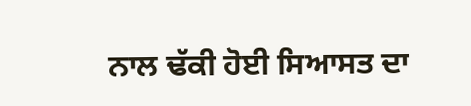ਨਾਲ ਢੱਕੀ ਹੋਈ ਸਿਆਸਤ ਦਾ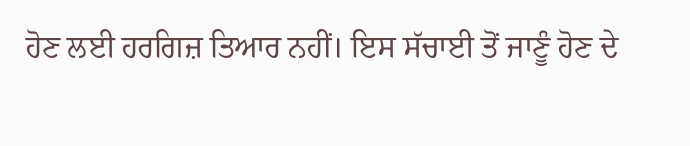ਹੋਣ ਲਈ ਹਰਗਿਜ਼ ਤਿਆਰ ਨਹੀਂ। ਇਸ ਸੱਚਾਈ ਤੋਂ ਜਾਣੂੰ ਹੋਣ ਦੇ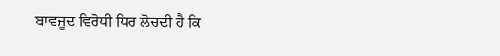ਬਾਵਜੂਦ ਵਿਰੋਧੀ ਧਿਰ ਲੋਚਦੀ ਹੈ ਕਿ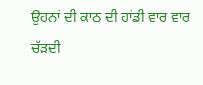ਉਹਨਾਂ ਦੀ ਕਾਠ ਦੀ ਹਾਂਡੀ ਵਾਰ ਵਾਰ ਚੱੜਦੀ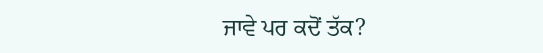ਜਾਵੇ ਪਰ ਕਦੋਂ ਤੱਕ?